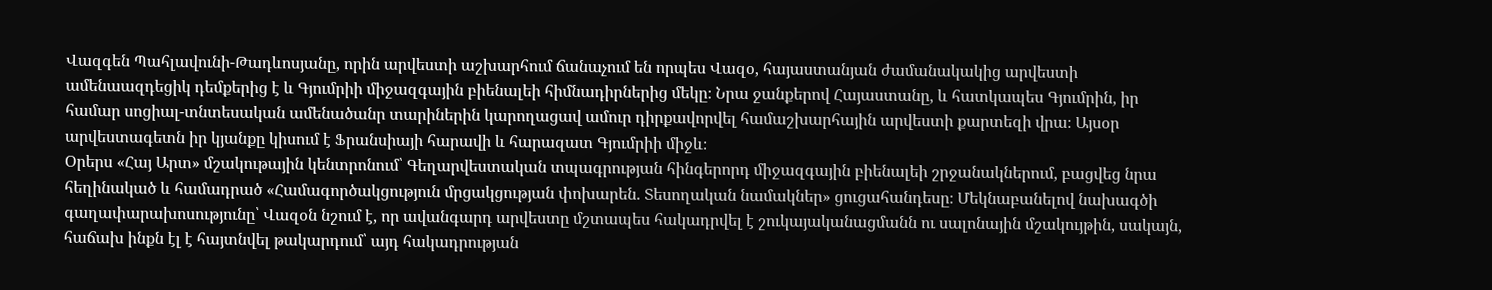Վազգեն Պահլավունի-Թադևոսյանը, որին արվեստի աշխարհում ճանաչում են որպես Վազօ, հայաստանյան ժամանակակից արվեստի ամենաազդեցիկ դեմքերից է և Գյումրիի միջազգային բիենալեի հիմնադիրներից մեկը։ Նրա ջանքերով Հայաստանը, և հատկապես Գյումրին, իր համար սոցիալ-տնտեսական ամենածանր տարիներին կարողացավ ամուր դիրքավորվել համաշխարհային արվեստի քարտեզի վրա։ Այսօր արվեստագետն իր կյանքը կիսում է Ֆրանսիայի հարավի և հարազատ Գյումրիի միջև։
Օրերս «Հայ Արտ» մշակութային կենտրոնում՝ Գեղարվեստական տպագրության հինգերորդ միջազգային բիենալեի շրջանակներում, բացվեց նրա հեղինակած և համադրած «Համագործակցություն մրցակցության փոխարեն. Տեսողական նամակներ» ցուցահանդեսը։ Մեկնաբանելով նախագծի գաղափարախոսությունը՝ Վազօն նշում է, որ ավանգարդ արվեստը մշտապես հակադրվել է շուկայականացմանն ու սալոնային մշակույթին, սակայն, հաճախ ինքն էլ է հայտնվել թակարդում՝ այդ հակադրության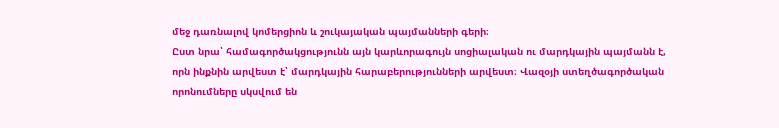մեջ դառնալով կոմերցիոն և շուկայական պայմանների գերի։
Ըստ նրա՝ համագործակցությունն այն կարևորագույն սոցիալական ու մարդկային պայմանն է, որն ինքնին արվեստ է՝ մարդկային հարաբերությունների արվեստ։ Վազօյի ստեղծագործական որոնումները սկսվում են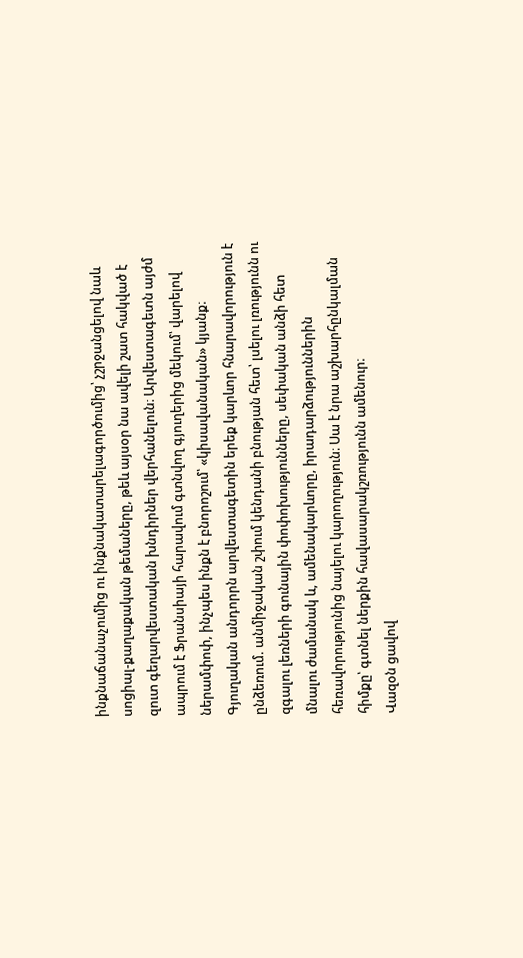ինքնաճանաչումից ու ինքնակատարելագործումից՝ չշրջանցելով նաև սոցիալ-քաղաքական թեմաները, թեև այսօր նա ավելի շատ հակված է զուտ գեղարվեստական խնդիրներ վերհանելուն։ Արվեստագետն այժմ ապրում է Ֆրանսիայի հարավում գտնվող գյուղերից մեկում՝ վարելով ներամփոփ, ինչպես ինքն է բնորոշում՝ «կիսավանական» կյանք։
Գյուղական անդորրն արվեստագետին երեք կարևոր հնարավորություն է ընձեռում. անմիջական շփում կենդանի բնության հետ՝ լսելու լռությունն ու զգալու լեռների գունային փոփոխությունները, սեփական անձի հետ մնալու ժամանակ և, ամենակարևորը, իրադարձություններին հեռավորությունից նայելու կարողություն։ Սա է նրա աշխարհընկալման հիմքը՝ գտնել ներքին հավասարակշռությունն ամենուր։
Վազօն ցավով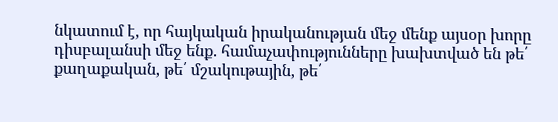նկատում է, որ հայկական իրականության մեջ մենք այսօր խորը դիսբալանսի մեջ ենք. համաչափությունները խախտված են թե՛ քաղաքական, թե՛ մշակութային, թե՛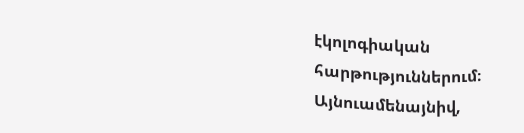էկոլոգիական հարթություններում։ Այնուամենայնիվ,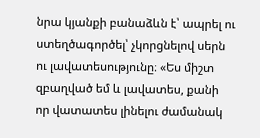նրա կյանքի բանաձևն է՝ ապրել ու ստեղծագործել՝ չկորցնելով սերն ու լավատեսությունը։ «Ես միշտ զբաղված եմ և լավատես, քանի որ վատատես լինելու ժամանակ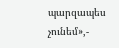պարզապես չունեմ»,-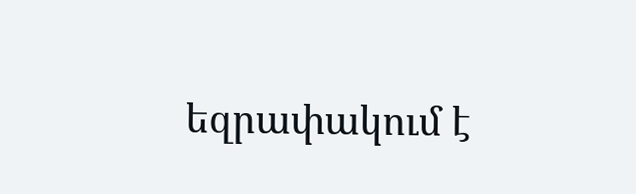եզրափակում է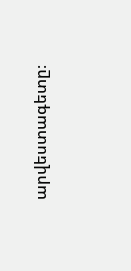արվեստագետը։